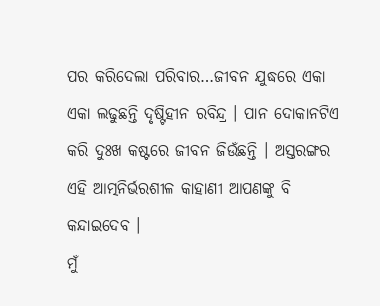ପର କରିଦେଲା ପରିବାର…ଜୀବନ ଯୁଦ୍ଧରେ ଏକା ଏକା ଲଢୁଛନ୍ତି ଦୃଷ୍ଟିହୀନ ରବିନ୍ଦ୍ର । ପାନ ଦୋକାନଟିଏ କରି ଦୁଃଖ କଷ୍ଟରେ ଜୀବନ ଜିଉଁଛନ୍ତି । ଅସ୍ତରଙ୍ଗର ଏହି ଆତ୍ମନିର୍ଭରଶୀଳ କାହାଣୀ ଆପଣଙ୍କୁ ବି କନ୍ଦାଇଦେବ ।
ମୁଁ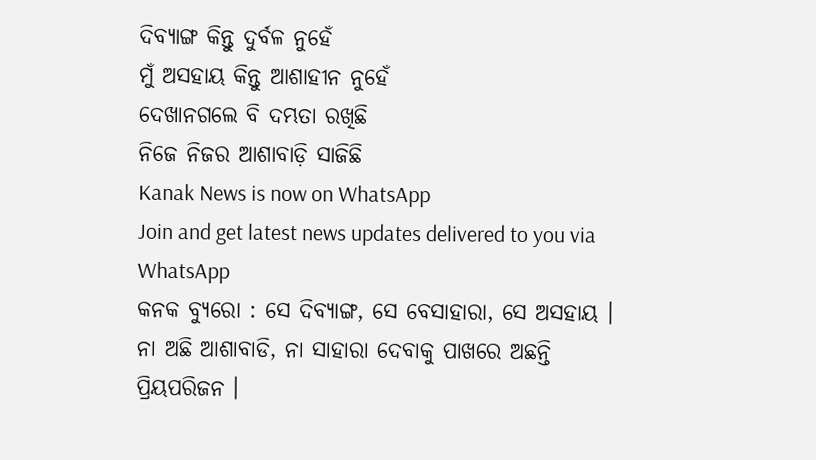ଦିବ୍ୟାଙ୍ଗ କିନ୍ତୁ ଦୁର୍ବଳ ନୁହେଁ
ମୁଁ ଅସହାୟ କିନ୍ତୁ ଆଶାହୀନ ନୁହେଁ
ଦେଖାନଗଲେ ବି ଦମ୍ଭତା ରଖିଛି
ନିଜେ ନିଜର ଆଶାବାଡ଼ି ସାଜିଛି
Kanak News is now on WhatsApp
Join and get latest news updates delivered to you via WhatsApp
କନକ ବ୍ୟୁରୋ : ସେ ଦିବ୍ୟାଙ୍ଗ, ସେ ବେସାହାରା, ସେ ଅସହାୟ । ନା ଅଛି ଆଶାବାଡି, ନା ସାହାରା ଦେବାକୁ ପାଖରେ ଅଛନ୍ତି ପ୍ରିୟପରିଜନ ।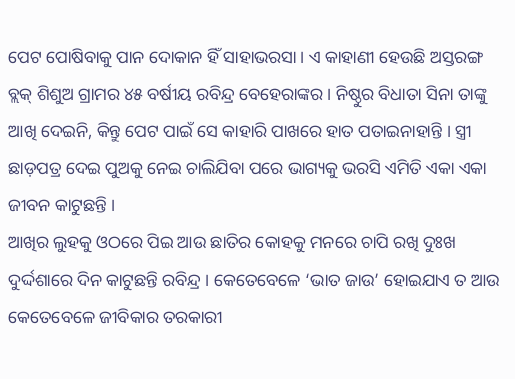ପେଟ ପୋଷିବାକୁ ପାନ ଦୋକାନ ହିଁ ସାହାଭରସା । ଏ କାହାଣୀ ହେଉଛି ଅସ୍ତରଙ୍ଗ ବ୍ଲକ୍ ଶିଶୁଅ ଗ୍ରାମର ୪୫ ବର୍ଷୀୟ ରବିନ୍ଦ୍ର ବେହେରାଙ୍କର । ନିଷ୍ଠୁର ବିଧାତା ସିନା ତାଙ୍କୁ ଆଖି ଦେଇନି, କିନ୍ତୁ ପେଟ ପାଇଁ ସେ କାହାରି ପାଖରେ ହାତ ପତାଇନାହାନ୍ତି । ସ୍ତ୍ରୀ ଛାଡ଼ପତ୍ର ଦେଇ ପୁଅକୁ ନେଇ ଚାଲିଯିବା ପରେ ଭାଗ୍ୟକୁ ଭରସି ଏମିତି ଏକା ଏକା ଜୀବନ କାଟୁଛନ୍ତି ।
ଆଖିର ଲୁହକୁ ଓଠରେ ପିଇ ଆଉ ଛାତିର କୋହକୁ ମନରେ ଚାପି ରଖି ଦୁଃଖ ଦୁର୍ଦ୍ଦଶାରେ ଦିନ କାଟୁଛନ୍ତି ରବିନ୍ଦ୍ର । କେତେବେଳେ ‘ଭାତ ଜାଉ’ ହୋଇଯାଏ ତ ଆଉ କେତେବେଳେ ଜୀବିକାର ତରକାରୀ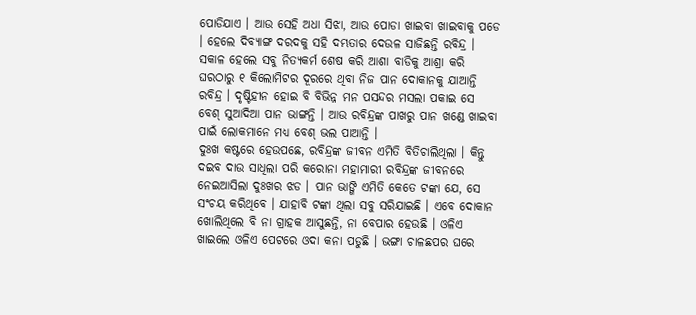ପୋଡିଯାଏ । ଆଉ ସେହି ଅଧା ସିଝା, ଆଉ ପୋଡା ଖାଇବା ଖାଇବାକୁ ପଡେ । ହେଲେ ଦିବ୍ୟାଙ୍ଗ ଦରଦକୁ ସହି ଦମ୍ଭତାର ଦେଉଳ ସାଜିଛନ୍ତି ରବିନ୍ଦ୍ର ।
ସକାଳ ହେଲେ ସବୁ ନିତ୍ୟକର୍ମ ଶେଷ କରି ଆଶା ବାଡିକୁ ଆଶ୍ରା କରି ଘରଠାରୁ ୧ କିଲୋମିଟର ଦୂରରେ ଥିବା ନିଜ ପାନ ଦୋକାନକୁ ଯାଆନ୍ତି ରବିନ୍ଦ୍ର । ଦୃଷ୍ଟିହୀନ ହୋଇ ବି ବିଭିନ୍ନ ମନ ପସନ୍ଦର ମସଲା ପକାଇ ସେ ବେଶ୍ ସୁଆଦିଆ ପାନ ଭାଙ୍ଗନ୍ତି । ଆଉ ରବିନ୍ଦ୍ରଙ୍କ ପାଖରୁ ପାନ ଖଣ୍ଡେ ଖାଇବା ପାଇଁ ଲୋକମାନେ ମଧ୍ୟ ବେଶ୍ ଭଲ ପାଆନ୍ତି ।
ଦୁଃଖ କଷ୍ଟରେ ହେଉପଛେ, ରବିନ୍ଦ୍ରଙ୍କ ଜୀବନ ଏମିତି ବିତିଚାଲିଥିଲା । କିନ୍ତୁ ଦଇବ ଦାଉ ସାଧିଲା ପରି କରୋନା ମହାମାରୀ ରବିନ୍ଦ୍ରଙ୍କ ଜୀବନରେ ନେଇଆସିଲା ଦୁଃଖର ଝଡ । ପାନ ଭାଙ୍ଗି ଏମିତି କେତେ ଟଙ୍କା ଯେ, ସେ ସଂଚୟ କରିଥିବେ । ଯାହାବି ଟଙ୍କା ଥିଲା ସବୁ ସରିଯାଇଛି । ଏବେ ଦୋକାନ ଖୋଲିଥିଲେ ବି ନା ଗ୍ରାହକ ଆସୁଛନ୍ତି, ନା ବେପାର ହେଉଛି । ଓଳିଏ ଖାଇଲେ ଓଳିଏ ପେଟରେ ଓଦା କନା ପଡୁଛି । ଭଙ୍ଗା ଚାଳଛପର ଘରେ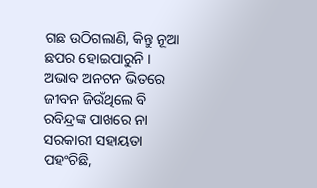ଗଛ ଉଠିଗଲାଣି, କିନ୍ତୁ ନୂଆ ଛପର ହୋଇପାରୁନି ।
ଅଭାବ ଅନଟନ ଭିତରେ ଜୀବନ ଜିଉଁଥିଲେ ବି ରବିନ୍ଦ୍ରଙ୍କ ପାଖରେ ନା ସରକାରୀ ସହାୟତା ପହଂଚିଛି,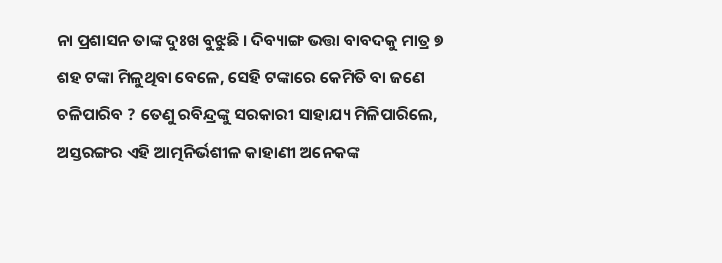ନା ପ୍ରଶାସନ ତାଙ୍କ ଦୁଃଖ ବୁଝୁଛି । ଦିବ୍ୟାଙ୍ଗ ଭତ୍ତା ବାବଦକୁ ମାତ୍ର ୭ ଶହ ଟଙ୍କା ମିଳୁଥିବା ବେଳେ, ସେହି ଟଙ୍କାରେ କେମିତି ବା ଜଣେ ଚଳିପାରିବ ? ତେଣୁ ରବିନ୍ଦ୍ରଙ୍କୁ ସରକାରୀ ସାହାଯ୍ୟ ମିଳିପାରିଲେ, ଅସ୍ତରଙ୍ଗର ଏହି ଆତ୍ମନିର୍ଭଶୀଳ କାହାଣୀ ଅନେକଙ୍କ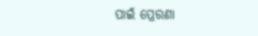ପାଇଁ ପ୍ରେରଣା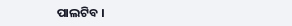ପାଲଟିବ ।